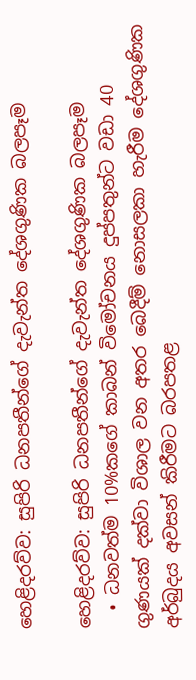හෙළිදරව්ව: සුපිරි ධනපතීන්ගේ දැවැන්ත දේශගුණික බලපෑම

හෙළිදරව්ව: සුපිරි ධනපතීන්ගේ දැවැන්ත දේශගුණික බලපෑම
  • ධනවත්ම 10%කගේ කාබන් විමෝචනය දුප්පතුන්ට වඩා 40 ගුණයක් දක්වා විශාල වන අතර බෙදීම් නොසලකා හැරීම දේශගුණික අර්බුදය අවසන් කිරීමට බරපතළ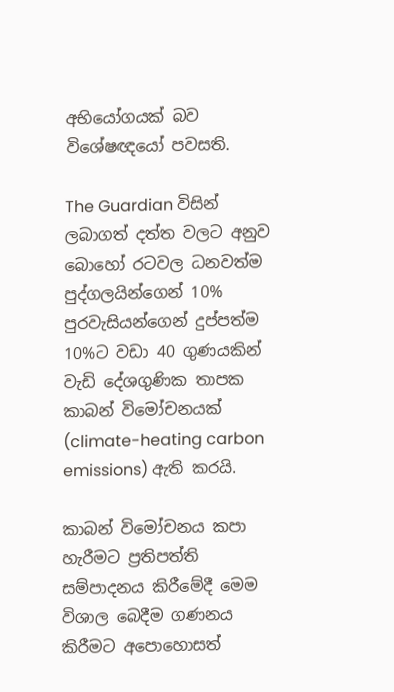අභියෝගයක් බව විශේෂඥයෝ පවසති.

The Guardian විසින් ලබාගත් දත්ත වලට අනුව බොහෝ රටවල ධනවත්ම පුද්ගලයින්ගෙන් 10% පුරවැසියන්ගෙන් දුප්පත්ම 10%ට වඩා 40 ගුණයකින් වැඩි දේශගුණික තාපක කාබන් විමෝචනයක් (climate-heating carbon emissions) ඇති කරයි.

කාබන් විමෝචනය කපා හැරීමට ප්‍රතිපත්ති සම්පාදනය කිරීමේදී මෙම විශාල බෙදීම ගණනය කිරීමට අපොහොසත්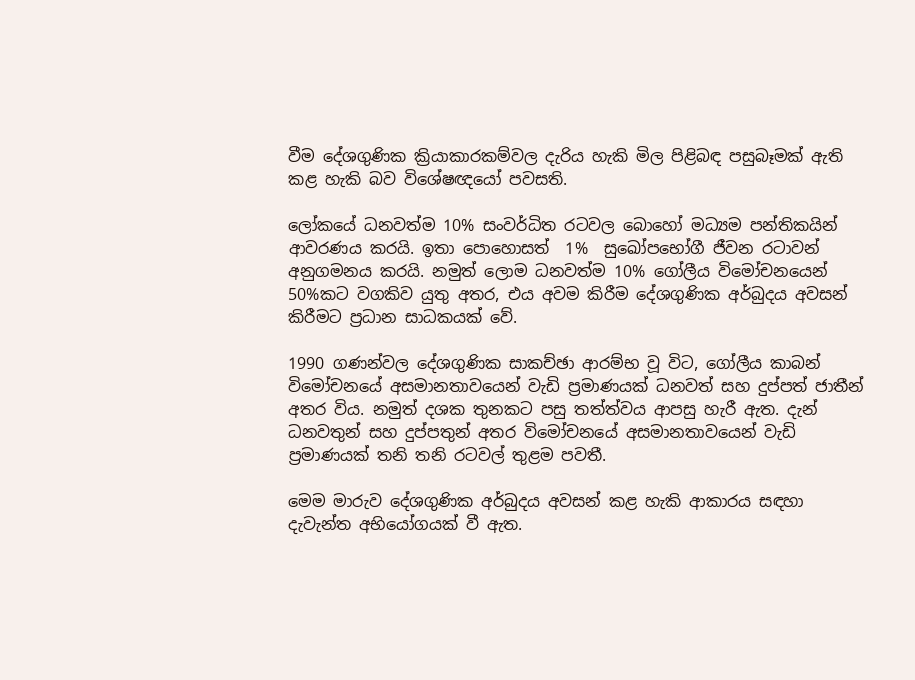වීම දේශගුණික ක්‍රියාකාරකම්වල දැරිය හැකි මිල පිළිබඳ පසුබෑමක් ඇති කළ හැකි බව විශේෂඥයෝ පවසති.

ලෝකයේ ධනවත්ම 10% සංවර්ධිත රටවල බොහෝ මධ්‍යම පන්තිකයින් ආවරණය කරයි. ඉතා පොහොසත්  1%  සුඛෝපභෝගී ජීවන රටාවන් අනුගමනය කරයි. නමුත් ලොම ධනවත්ම 10% ගෝලීය විමෝචනයෙන් 50%කට වගකිව යුතු අතර, එය අවම කිරීම දේශගුණික අර්බුදය අවසන් කිරීමට ප්‍රධාන සාධකයක් වේ.

1990 ගණන්වල දේශගුණික සාකච්ඡා ආරම්භ වූ විට, ගෝලීය කාබන් විමෝචනයේ අසමානතාවයෙන් වැඩි ප්‍රමාණයක් ධනවත් සහ දුප්පත් ජාතීන් අතර විය. නමුත් දශක තුනකට පසු තත්ත්වය ආපසු හැරී ඇත. දැන් ධනවතුන් සහ දුප්පතුන් අතර විමෝචනයේ අසමානතාවයෙන් වැඩි ප්‍රමාණයක් තනි තනි රටවල් තුළම පවතී.

මෙම මාරුව දේශගුණික අර්බුදය අවසන් කළ හැකි ආකාරය සඳහා දැවැන්ත අභියෝගයක් වී ඇත.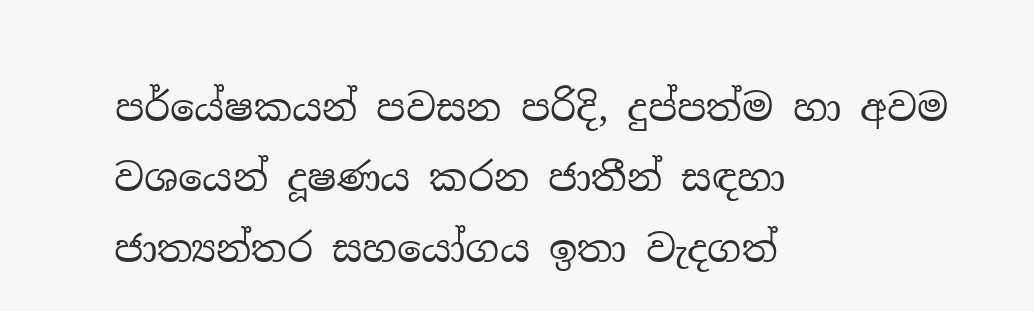පර්යේෂකයන් පවසන පරිදි, දුප්පත්ම හා අවම වශයෙන් දූෂණය කරන ජාතීන් සඳහා ජාත්‍යන්තර සහයෝගය ඉතා වැදගත්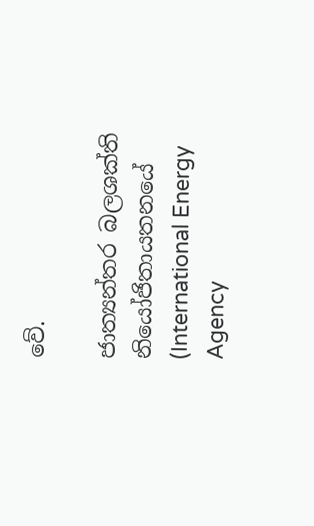වේ.

ජාත්‍යන්තර බලශක්ති නියෝජිතායතනයේ (International Energy Agency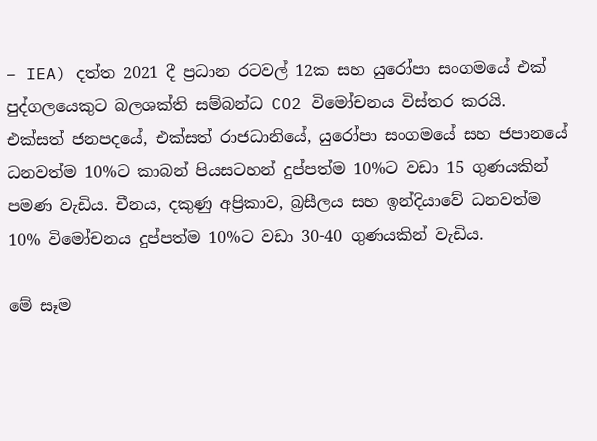– IEA) දත්ත 2021 දී ප්‍රධාන රටවල් 12ක සහ යුරෝපා සංගමයේ එක් පුද්ගලයෙකුට බලශක්ති සම්බන්ධ CO2 විමෝචනය විස්තර කරයි. එක්සත් ජනපදයේ, එක්සත් රාජධානියේ, යුරෝපා සංගමයේ සහ ජපානයේ ධනවත්ම 10%ට කාබන් පියසටහන් දුප්පත්ම 10%ට වඩා 15 ගුණයකින් පමණ වැඩිය. චීනය, දකුණු අප්‍රිකාව, බ්‍රසීලය සහ ඉන්දියාවේ ධනවත්ම 10% විමෝචනය දුප්පත්ම 10%ට වඩා 30-40 ගුණයකින් වැඩිය.

මේ සෑම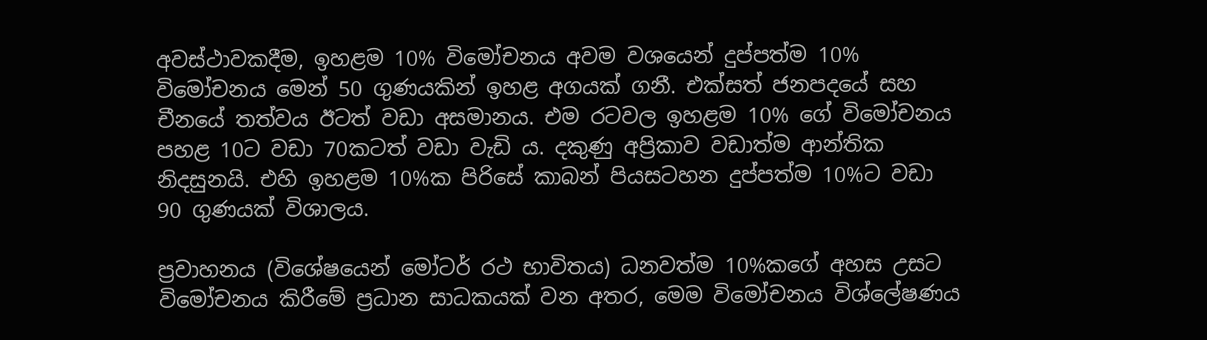අවස්ථාවකදීම, ඉහළම 10% විමෝචනය අවම වශයෙන් දුප්පත්ම 10% විමෝචනය මෙන් 50 ගුණයකින් ඉහළ අගයක් ගනී. එක්සත් ජනපදයේ සහ චීනයේ තත්වය ඊටත් වඩා අසමානය. එම රටවල ඉහළම 10% ගේ විමෝචනය පහළ 10ට වඩා 70කටත් වඩා වැඩි ය. දකුණු අප්‍රිකාව වඩාත්ම ආන්තික නිදසුනයි. එහි ඉහළම 10%ක පිරිසේ කාබන් පියසටහන දුප්පත්ම 10%ට වඩා 90 ගුණයක් විශාලය.

ප්‍රවාහනය (විශේෂයෙන් මෝටර් රථ භාවිතය) ධනවත්ම 10%කගේ අහස උසට විමෝචනය කිරීමේ ප්‍රධාන සාධකයක් වන අතර, මෙම විමෝචනය විශ්ලේෂණය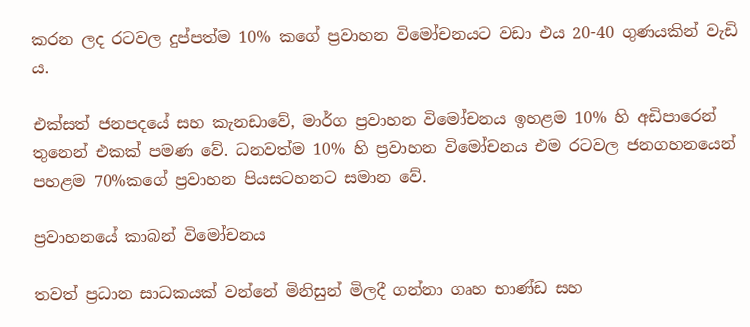කරන ලද රටවල දුප්පත්ම 10% කගේ ප්‍රවාහන විමෝචනයට වඩා එය 20-40 ගුණයකින් වැඩි ය.

එක්සත් ජනපදයේ සහ කැනඩාවේ, මාර්ග ප්‍රවාහන විමෝචනය ඉහළම 10% හි අඩිපාරෙන් තුනෙන් එකක් පමණ වේ. ධනවත්ම 10% හි ප්‍රවාහන විමෝචනය එම රටවල ජනගහනයෙන් පහළම 70%කගේ ප්‍රවාහන පියසටහනට සමාන වේ.

ප්‍රවාහනයේ කාබන් විමෝචනය

තවත් ප්‍රධාන සාධකයක් වන්නේ මිනිසුන් මිලදී ගන්නා ගෘහ භාණ්ඩ සහ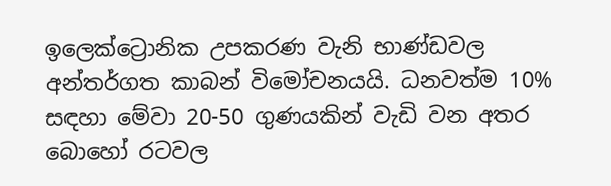ඉලෙක්ට්‍රොනික උපකරණ වැනි භාණ්ඩවල අන්තර්ගත කාබන් විමෝචනයයි. ධනවත්ම 10% සඳහා මේවා 20-50 ගුණයකින් වැඩි වන අතර බොහෝ රටවල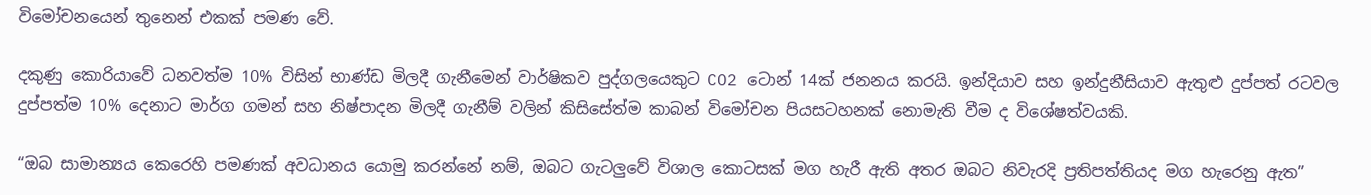විමෝචනයෙන් තුනෙන් එකක් පමණ වේ.

දකුණු කොරියාවේ ධනවත්ම 10% විසින් භාණ්ඩ මිලදී ගැනීමෙන් වාර්ෂිකව පුද්ගලයෙකුට CO2 ටොන් 14ක් ජනනය කරයි. ඉන්දියාව සහ ඉන්දුනීසියාව ඇතුළු දුප්පත් රටවල දුප්පත්ම 10% දෙනාට මාර්ග ගමන් සහ නිෂ්පාදන මිලදී ගැනීම් වලින් කිසිසේත්ම කාබන් විමෝචන පියසටහනක් නොමැති වීම ද විශේෂත්වයකි.

“ඔබ සාමාන්‍යය කෙරෙහි පමණක් අවධානය යොමු කරන්නේ නම්, ඔබට ගැටලුවේ විශාල කොටසක් මග හැරී ඇති අතර ඔබට නිවැරදි ප්‍රතිපත්තියද මග හැරෙනු ඇත”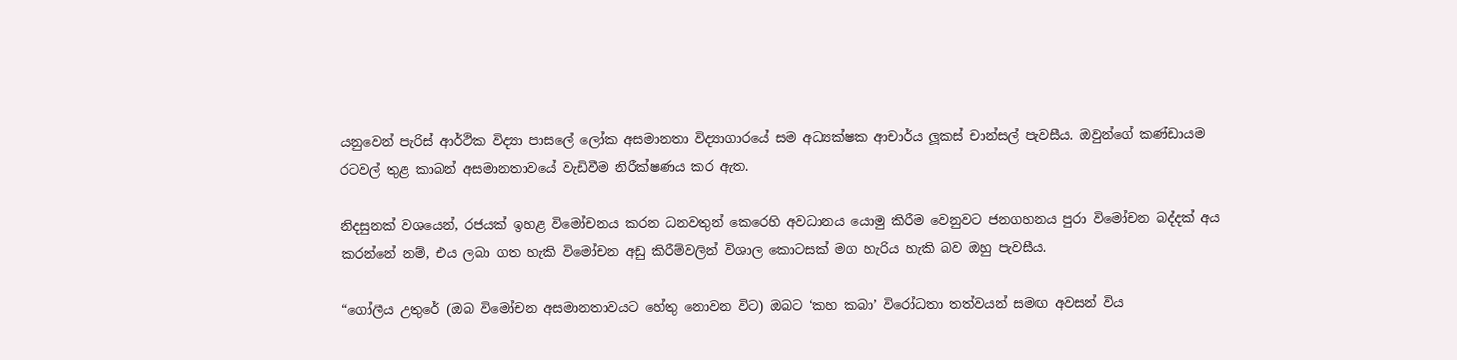යනුවෙන් පැරිස් ආර්ථික විද්‍යා පාසලේ ලෝක අසමානතා විද්‍යාගාරයේ සම අධ්‍යක්ෂක ආචාර්ය ලූකස් චාන්සල් පැවසීය. ඔවුන්ගේ කණ්ඩායම රටවල් තුළ කාබන් අසමානතාවයේ වැඩිවීම නිරීක්ෂණය කර ඇත.

නිදසුනක් වශයෙන්, රජයක් ඉහළ විමෝචනය කරන ධනවතුන් කෙරෙහි අවධානය යොමු කිරීම වෙනුවට ජනගහනය පුරා විමෝචන බද්දක් අය කරන්නේ නම්, එය ලබා ගත හැකි විමෝචන අඩු කිරීම්වලින් විශාල කොටසක් මග හැරිය හැකි බව ඔහු පැවසීය.

“ගෝලීය උතුරේ (ඔබ විමෝචන අසමානතාවයට හේතු නොවන විට) ඔබට ‘කහ කබා’ විරෝධතා තත්වයන් සමඟ අවසන් විය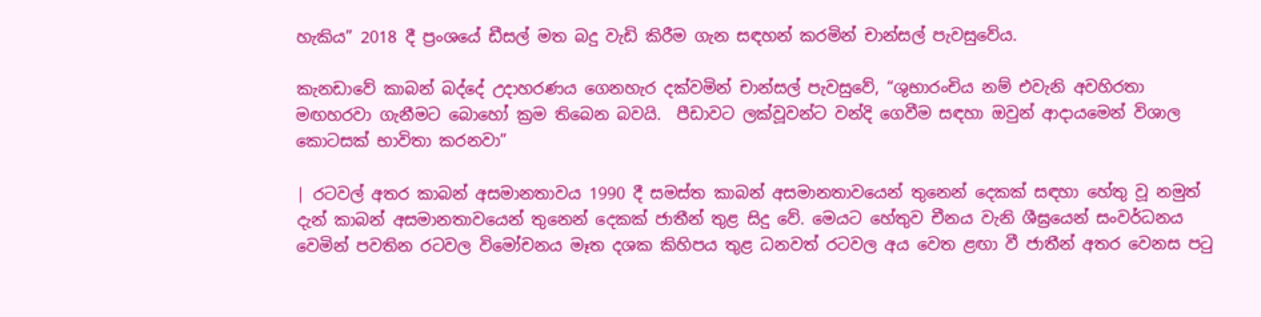හැකිය” 2018 දී ප්‍රංශයේ ඩීසල් මත බදු වැඩි කිරීම ගැන සඳහන් කරමින් චාන්සල් පැවසුවේය.

කැනඩාවේ කාබන් බද්දේ උදාහරණය ගෙනහැර දක්වමින් චාන්සල් පැවසුවේ, “ශුභාරංචිය නම් එවැනි අවහිරතා මඟහරවා ගැනීමට බොහෝ ක්‍රම තිබෙන බවයි.  පීඩාවට ලක්වූවන්ට වන්දි ගෙවීම සඳහා ඔවුන් ආදායමෙන් විශාල කොටසක් භාවිතා කරනවා”

| රටවල් අතර කාබන් අසමානතාවය 1990 දී සමස්ත කාබන් අසමානතාවයෙන් තුනෙන් දෙකක් සඳහා හේතු වූ නමුත් දැන් කාබන් අසමානතාවයෙන් තුනෙන් දෙකක් ජාතීන් තුළ සිදු වේ. මෙයට හේතුව චීනය වැනි ශීඝ්‍රයෙන් සංවර්ධනය වෙමින් පවතින රටවල විමෝචනය මෑත දශක කිහිපය තුළ ධනවත් රටවල අය වෙත ළඟා වී ජාතීන් අතර වෙනස පටු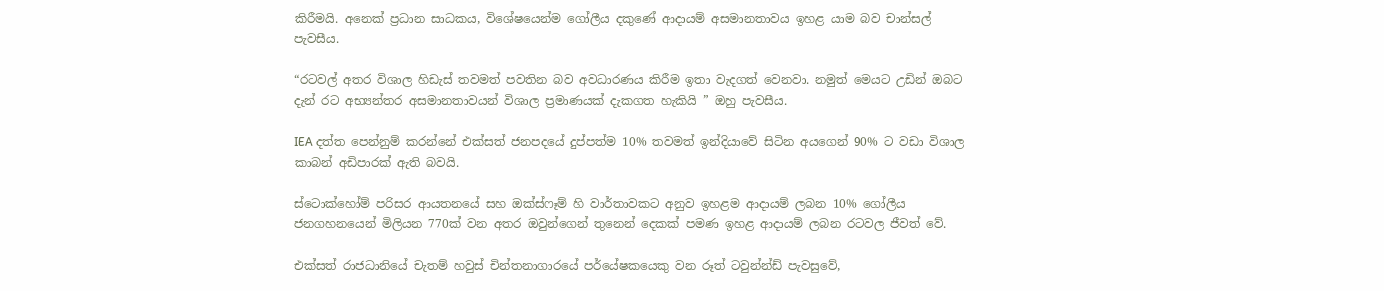කිරීමයි. අනෙක් ප්‍රධාන සාධකය, විශේෂයෙන්ම ගෝලීය දකුණේ ආදායම් අසමානතාවය ඉහළ යාම බව චාන්සල් පැවසීය.

“රටවල් අතර විශාල හිඩැස් තවමත් පවතින බව අවධාරණය කිරීම ඉතා වැදගත් වෙනවා. නමුත් මෙයට උඩින් ඔබට දැන් රට අභ්‍යන්තර අසමානතාවයන් විශාල ප්‍රමාණයක් දැකගත හැකියි ” ඔහු පැවසීය.

IEA දත්ත පෙන්නුම් කරන්නේ එක්සත් ජනපදයේ දුප්පත්ම 10% තවමත් ඉන්දියාවේ සිටින අයගෙන් 90% ට වඩා විශාල කාබන් අඩිපාරක් ඇති බවයි.

ස්ටොක්හෝම් පරිසර ආයතනයේ සහ ඔක්ස්ෆෑම් හි වාර්තාවකට අනුව ඉහළම ආදායම් ලබන 10% ගෝලීය ජනගහනයෙන් මිලියන 770ක් වන අතර ඔවුන්ගෙන් තුනෙන් දෙකක් පමණ ඉහළ ආදායම් ලබන රටවල ජීවත් වේ.

එක්සත් රාජධානියේ චැතම් හවුස් චින්තනාගාරයේ පර්යේෂකයෙකු වන රූත් ටවුන්න්ඩ් පැවසුවේ,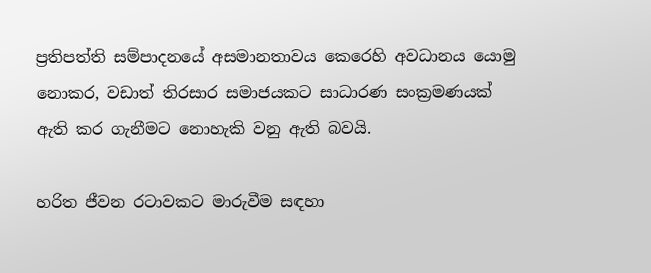ප්‍රතිපත්ති සම්පාදනයේ අසමානතාවය කෙරෙහි අවධානය යොමු නොකර, වඩාත් තිරසාර සමාජයකට සාධාරණ සංක්‍රමණයක් ඇති කර ගැනීමට නොහැකි වනු ඇති බවයි.

හරිත ජීවන රටාවකට මාරුවීම සඳහා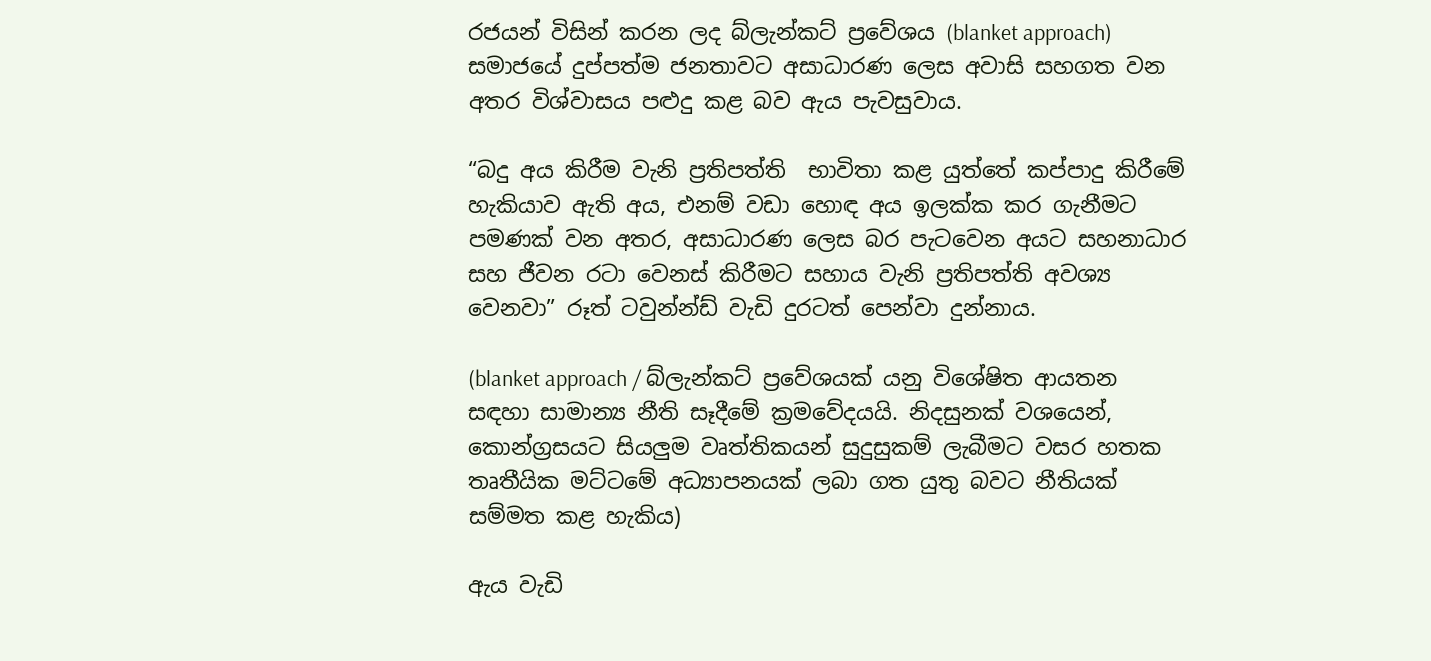රජයන් විසින් කරන ලද බ්ලැන්කට් ප්‍රවේශය (blanket approach) සමාජයේ දුප්පත්ම ජනතාවට අසාධාරණ ලෙස අවාසි සහගත වන අතර විශ්වාසය පළුදු කළ බව ඇය පැවසුවාය.

“බදු අය කිරීම වැනි ප්‍රතිපත්ති  භාවිතා කළ යුත්තේ කප්පාදු කිරීමේ හැකියාව ඇති අය, එනම් වඩා හොඳ අය ඉලක්ක කර ගැනීමට පමණක් වන අතර, අසාධාරණ ලෙස බර පැටවෙන අයට සහනාධාර සහ ජීවන රටා වෙනස් කිරීමට සහාය වැනි ප්‍රතිපත්ති අවශ්‍ය වෙනවා” රූත් ටවුන්න්ඩ් වැඩි දුරටත් පෙන්වා දුන්නාය.

(blanket approach / බ්ලැන්කට් ප්‍රවේශයක් යනු විශේෂිත ආයතන සඳහා සාමාන්‍ය නීති සෑදීමේ ක්‍රමවේදයයි. නිදසුනක් වශයෙන්, කොන්ග්‍රසයට සියලුම වෘත්තිකයන් සුදුසුකම් ලැබීමට වසර හතක තෘතීයික මට්ටමේ අධ්‍යාපනයක් ලබා ගත යුතු බවට නීතියක් සම්මත කළ හැකිය)

ඇය වැඩි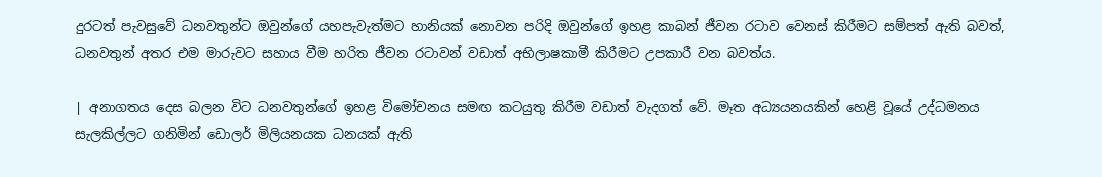දුරටත් පැවසුවේ ධනවතුන්ට ඔවුන්ගේ යහපැවැත්මට හානියක් නොවන පරිදි ඔවුන්ගේ ඉහළ කාබන් ජීවන රටාව වෙනස් කිරීමට සම්පත් ඇති බවත්, ධනවතුන් අතර එම මාරුවට සහාය වීම හරිත ජීවන රටාවන් වඩාත් අභිලාෂකාමී කිරීමට උපකාරී වන බවත්ය.

| අනාගතය දෙස බලන විට ධනවතුන්ගේ ඉහළ විමෝචනය සමඟ කටයුතු කිරීම වඩාත් වැදගත් වේ. මෑත අධ්‍යයනයකින් හෙළි වූයේ උද්ධමනය සැලකිල්ලට ගනිමින් ඩොලර් මිලියනයක ධනයක් ඇති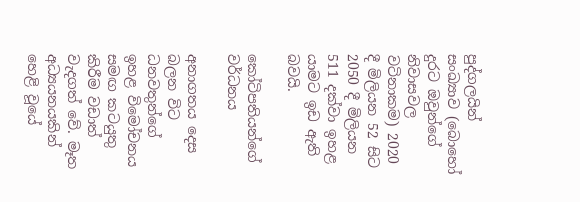පුද්ගලයින් සංඛ්‍යාව (බොහෝ දුරට ඔවුන්ගේ නිවාසවල වටිනාකම) 2020 දී මිලියන 52 සිට 2050 දී මිලියන 511 දක්වා ඉහළ යාමට ඉඩ ඇති බවයි.

කෝටිපතියන්ගේ වර්ධනය

අනාගතය දෙස බලන විට ධනවතුන්ගේ ඉහළ විමෝචනය සමඟ කටයුතු කිරීම වඩාත් වැදගත් වේ. මෑත අධ්‍යයනයකින් හෙළි වූයේ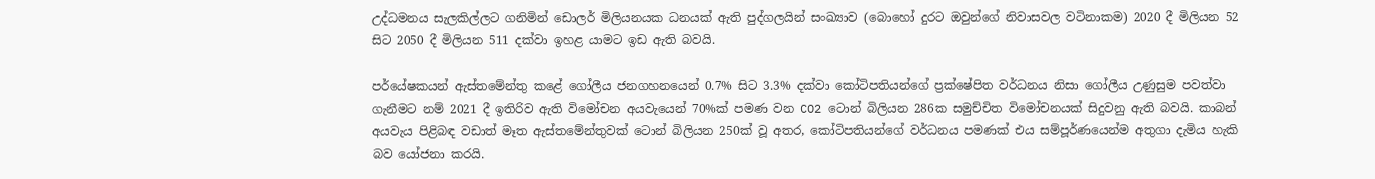උද්ධමනය සැලකිල්ලට ගනිමින් ඩොලර් මිලියනයක ධනයක් ඇති පුද්ගලයින් සංඛ්‍යාව (බොහෝ දුරට ඔවුන්ගේ නිවාසවල වටිනාකම) 2020 දී මිලියන 52 සිට 2050 දී මිලියන 511 දක්වා ඉහළ යාමට ඉඩ ඇති බවයි.

පර්යේෂකයන් ඇස්තමේන්තු කළේ ගෝලීය ජනගහනයෙන් 0.7% සිට 3.3% දක්වා කෝටිපතියන්ගේ ප්‍රක්ෂේපිත වර්ධනය නිසා ගෝලීය උණුසුම පවත්වා ගැනීමට නම් 2021 දී ඉතිරිව ඇති විමෝචන අයවැයෙන් 70%ක් පමණ වන CO2 ටොන් බිලියන 286ක සමුච්චිත විමෝචනයක් සිදුවනු ඇති බවයි. කාබන් අයවැය පිළිබඳ වඩාත් මෑත ඇස්තමේන්තුවක් ටොන් බිලියන 250ක් වූ අතර, කෝටිපතියන්ගේ වර්ධනය පමණක් එය සම්පූර්ණයෙන්ම අතුගා දැමිය හැකි බව යෝජනා කරයි.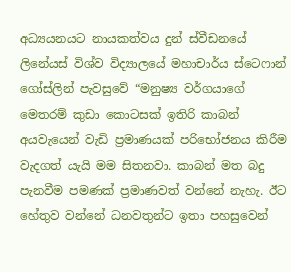අධ්‍යයනයට නායකත්වය දුන් ස්වීඩනයේ ලිනේයස් විශ්ව විද්‍යාලයේ මහාචාර්ය ස්ටෙෆාන් ගෝස්ලින් පැවසුවේ “මනුෂ්‍ය වර්ගයාගේ මෙතරම් කුඩා කොටසක් ඉතිරි කාබන් අයවැයෙන් වැඩි ප්‍රමාණයක් පරිභෝජනය කිරීම වැදගත් යැයි මම සිතනවා. කාබන් මත බදු පැනවීම පමණක් ප්‍රමාණවත් වන්නේ නැහැ. ඊට හේතුව වන්නේ ධනවතුන්ට ඉතා පහසුවෙන්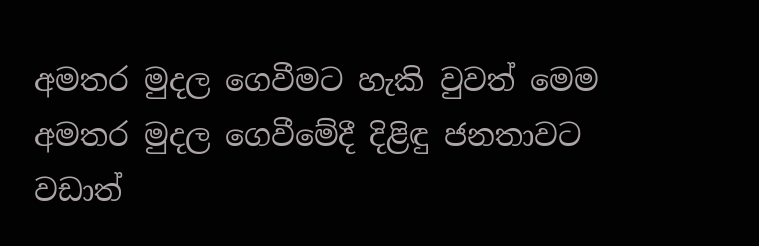අමතර මුදල ගෙවීමට හැකි වුවත් මෙම අමතර මුදල ගෙවීමේදී දිළිඳු ජනතාවට වඩාත්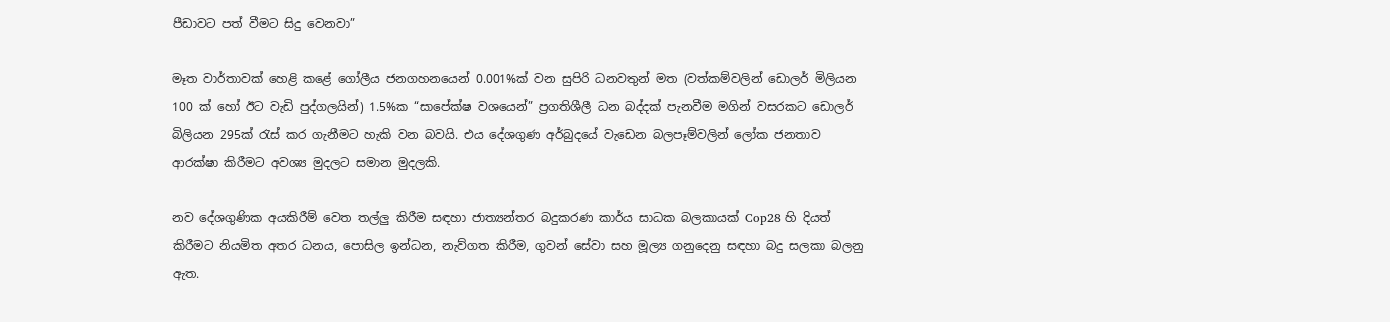පීඩාවට පත් වීමට සිදු වෙනවා”

මෑත වාර්තාවක් හෙළි කළේ ගෝලීය ජනගහනයෙන් 0.001%ක් වන සුපිරි ධනවතුන් මත (වත්කම්වලින් ඩොලර් මිලියන 100 ක් හෝ ඊට වැඩි පුද්ගලයින්) 1.5%ක “සාපේක්ෂ වශයෙන්” ප්‍රගතිශීලී ධන බද්දක් පැනවීම මගින් වසරකට ඩොලර් බිලියන 295ක් රැස් කර ගැනීමට හැකි වන බවයි. එය දේශගුණ අර්බුදයේ වැඩෙන බලපෑම්වලින් ලෝක ජනතාව ආරක්ෂා කිරීමට අවශ්‍ය මුදලට සමාන මුදලකි.

නව දේශගුණික අයකිරීම් වෙත තල්ලු කිරීම සඳහා ජාත්‍යන්තර බදුකරණ කාර්ය සාධක බලකායක් Cop28 හි දියත් කිරීමට නියමිත අතර ධනය, පොසිල ඉන්ධන, නැව්ගත කිරීම, ගුවන් සේවා සහ මූල්‍ය ගනුදෙනු සඳහා බදු සලකා බලනු ඇත.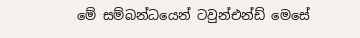මේ සම්බන්ධයෙන් ටවුන්එන්ඩ් මෙසේ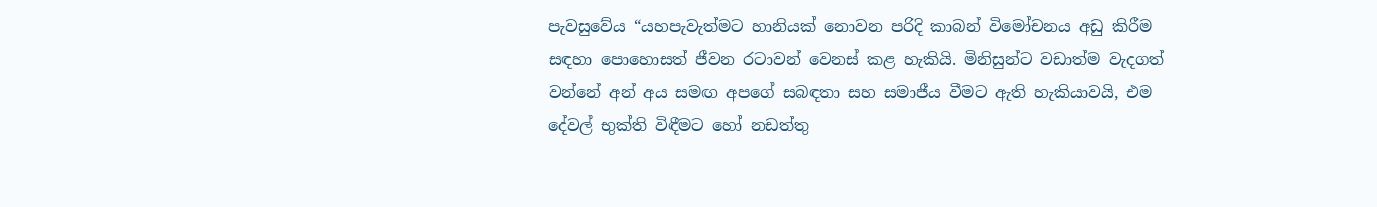පැවසුවේය “යහපැවැත්මට හානියක් නොවන පරිදි කාබන් විමෝචනය අඩු කිරීම සඳහා පොහොසත් ජීවන රටාවන් වෙනස් කළ හැකියි. මිනිසුන්ට වඩාත්ම වැදගත් වන්නේ අන් අය සමඟ අපගේ සබඳතා සහ සමාජීය වීමට ඇති හැකියාවයි, එම දේවල් භුක්ති විඳීමට හෝ නඩත්තු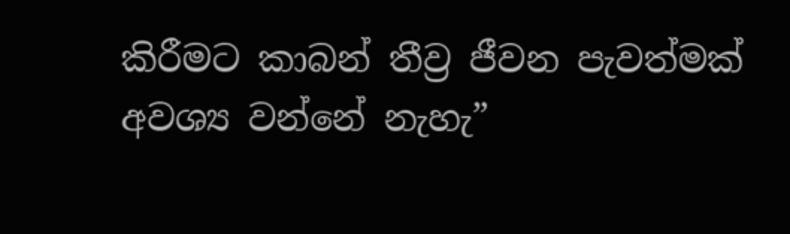කිරීමට කාබන් තීව්‍ර ජීවන පැවත්මක් අවශ්‍ය වන්නේ නැහැ”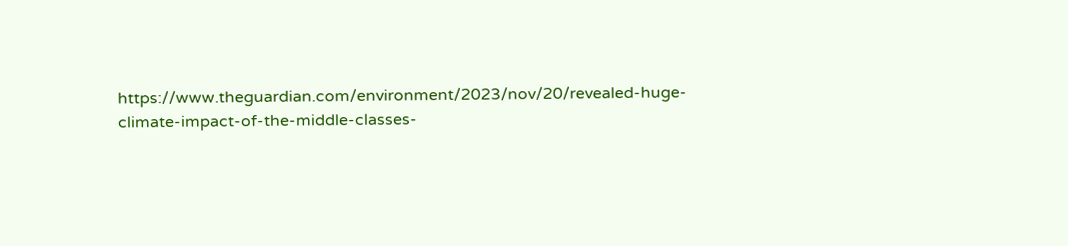https://www.theguardian.com/environment/2023/nov/20/revealed-huge-climate-impact-of-the-middle-classes-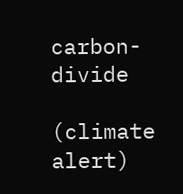carbon-divide

(climate alert)